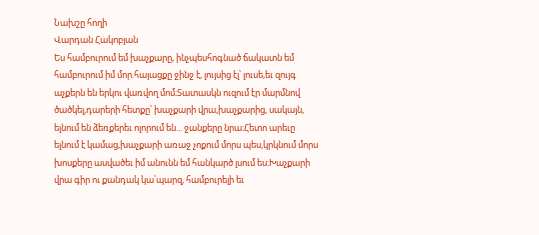Նախշը հողի
Վարդան Հակոբյան
Ես համբուրում եմ խաչքարը, ինչպեսհոգնած ճակատն եմ համբուրում իմ մոր.հայացքը ջինջ է, լույսից էլ՝ լուսե,եւ զույգ աչքերն են երկու վառվող մոմ։Տատասկն ուզում էր մարմնով ծածկել,դարերի հետքը՝ խաչքարի վրա,խաչքարից, սակայն, ելնում են ձեռքերեւ ոլորում են... ջանքերը նրա։Հետո արեւը ելնում է կամաց,խաչքարի առաջ չոքում մորս պես,կրկնում մորս խոսքերը ասվածեւ իմ անունն եմ հանկարծ լսում ես։Խաչքարի վրա գիր ու քանդակ կա՝պարզ, համբուրելի եւ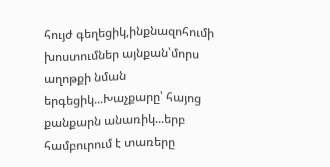հույժ գեղեցիկ,ինքնազոհումի խոստումներ այնքան՝մորս աղոթքի նման երգեցիկ...Խաչքարը՝ հայոց քանքարն անառիկ...երբ համբուրում է տառերը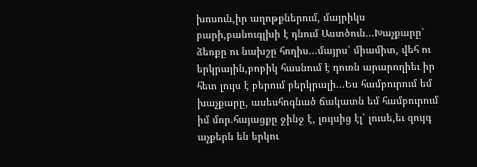խոսուն,իր աղոթքներում, մայրիկս բարի,բանուգլխի է դնում Աստծուն...Խաչքարը՝ ձեռքը ու նախշը հողիս...մայրս՝ միամիտ, վեհ ու երկրային,բոբիկ հասնում է դուռն արարողիեւ իր հետ լույս է բերում բերկրալի...Ես համբուրում եմ խաչքարը, ասեսհոգնած ճակատն եմ համբուրում իմ մոր.հայացքը ջինջ է, լույսից էլ՝ լուսե,եւ զույգ աչքերն են երկու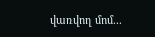վառվող մոմ...